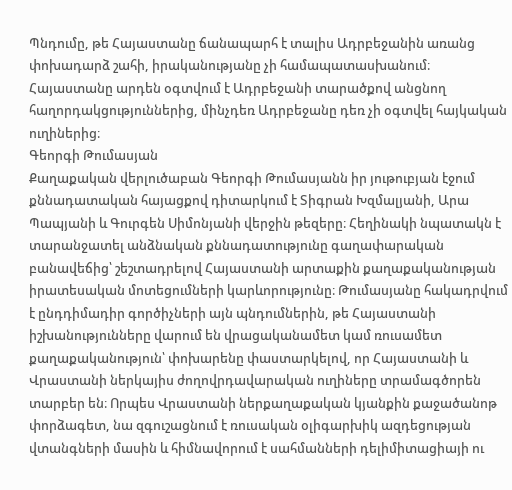Պնդումը, թե Հայաստանը ճանապարհ է տալիս Ադրբեջանին առանց փոխադարձ շահի, իրականությանը չի համապատասխանում։ Հայաստանը արդեն օգտվում է Ադրբեջանի տարածքով անցնող հաղորդակցություններից, մինչդեռ Ադրբեջանը դեռ չի օգտվել հայկական ուղիներից։
Գեորգի Թումասյան
Քաղաքական վերլուծաբան Գեորգի Թումասյանն իր յութուբյան էջում քննադատական հայացքով դիտարկում է Տիգրան Խզմալյանի, Արա Պապյանի և Գուրգեն Սիմոնյանի վերջին թեզերը։ Հեղինակի նպատակն է տարանջատել անձնական քննադատությունը գաղափարական բանավեճից՝ շեշտադրելով Հայաստանի արտաքին քաղաքականության իրատեսական մոտեցումների կարևորությունը։ Թումասյանը հակադրվում է ընդդիմադիր գործիչների այն պնդումներին, թե Հայաստանի իշխանությունները վարում են վրացականամետ կամ ռուսամետ քաղաքականություն՝ փոխարենը փաստարկելով, որ Հայաստանի և Վրաստանի ներկայիս ժողովրդավարական ուղիները տրամագծորեն տարբեր են։ Որպես Վրաստանի ներքաղաքական կյանքին քաջածանոթ փորձագետ, նա զգուշացնում է ռուսական օլիգարխիկ ազդեցության վտանգների մասին և հիմնավորում է սահմանների դելիմիտացիայի ու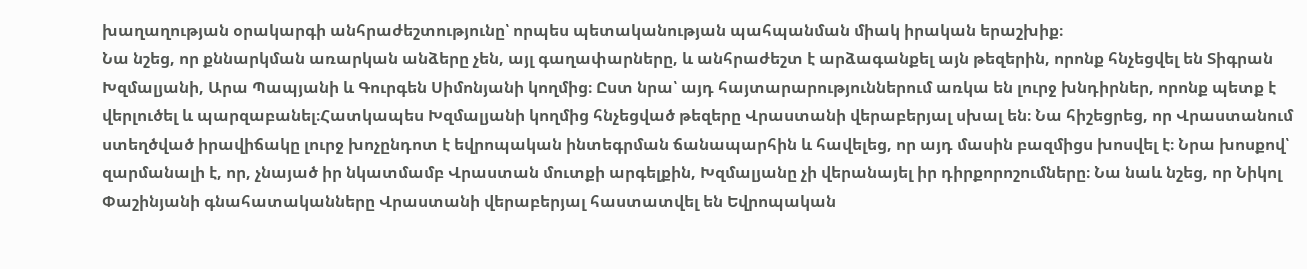խաղաղության օրակարգի անհրաժեշտությունը՝ որպես պետականության պահպանման միակ իրական երաշխիք։
Նա նշեց, որ քննարկման առարկան անձերը չեն, այլ գաղափարները, և անհրաժեշտ է արձագանքել այն թեզերին, որոնք հնչեցվել են Տիգրան Խզմալյանի, Արա Պապյանի և Գուրգեն Սիմոնյանի կողմից։ Ըստ նրա՝ այդ հայտարարություններում առկա են լուրջ խնդիրներ, որոնք պետք է վերլուծել և պարզաբանել։Հատկապես Խզմալյանի կողմից հնչեցված թեզերը Վրաստանի վերաբերյալ սխալ են։ Նա հիշեցրեց, որ Վրաստանում ստեղծված իրավիճակը լուրջ խոչընդոտ է եվրոպական ինտեգրման ճանապարհին և հավելեց, որ այդ մասին բազմիցս խոսվել է։ Նրա խոսքով՝ զարմանալի է, որ, չնայած իր նկատմամբ Վրաստան մուտքի արգելքին, Խզմալյանը չի վերանայել իր դիրքորոշումները։ Նա նաև նշեց, որ Նիկոլ Փաշինյանի գնահատականները Վրաստանի վերաբերյալ հաստատվել են Եվրոպական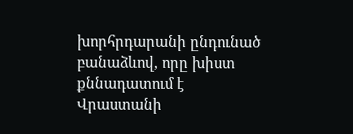խորհրդարանի ընդունած բանաձևով, որը խիստ քննադատում է Վրաստանի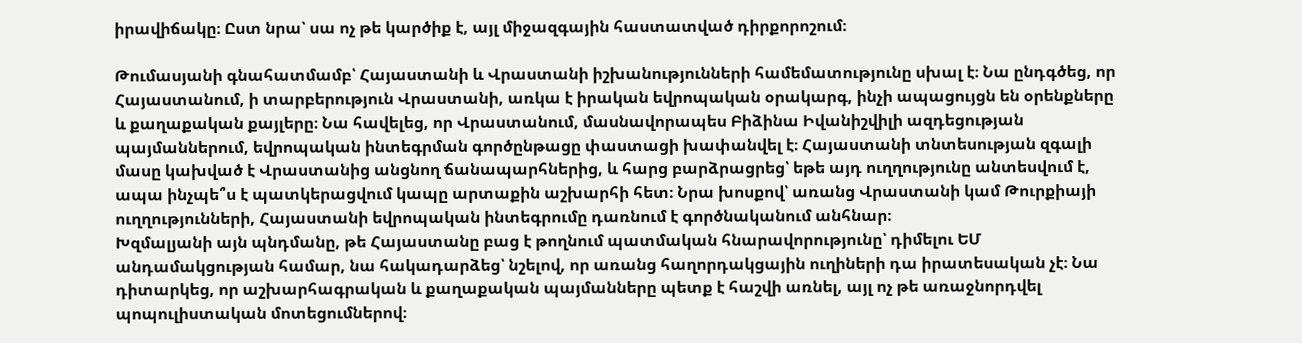իրավիճակը։ Ըստ նրա՝ սա ոչ թե կարծիք է, այլ միջազգային հաստատված դիրքորոշում։

Թումասյանի գնահատմամբ՝ Հայաստանի և Վրաստանի իշխանությունների համեմատությունը սխալ է։ Նա ընդգծեց, որ Հայաստանում, ի տարբերություն Վրաստանի, առկա է իրական եվրոպական օրակարգ, ինչի ապացույցն են օրենքները և քաղաքական քայլերը։ Նա հավելեց, որ Վրաստանում, մասնավորապես Բիձինա Իվանիշվիլի ազդեցության պայմաններում, եվրոպական ինտեգրման գործընթացը փաստացի խափանվել է։ Հայաստանի տնտեսության զգալի մասը կախված է Վրաստանից անցնող ճանապարհներից, և հարց բարձրացրեց՝ եթե այդ ուղղությունը անտեսվում է, ապա ինչպե՞ս է պատկերացվում կապը արտաքին աշխարհի հետ։ Նրա խոսքով՝ առանց Վրաստանի կամ Թուրքիայի ուղղությունների, Հայաստանի եվրոպական ինտեգրումը դառնում է գործնականում անհնար։
Խզմալյանի այն պնդմանը, թե Հայաստանը բաց է թողնում պատմական հնարավորությունը՝ դիմելու ԵՄ անդամակցության համար, նա հակադարձեց՝ նշելով, որ առանց հաղորդակցային ուղիների դա իրատեսական չէ։ Նա դիտարկեց, որ աշխարհագրական և քաղաքական պայմանները պետք է հաշվի առնել, այլ ոչ թե առաջնորդվել պոպուլիստական մոտեցումներով։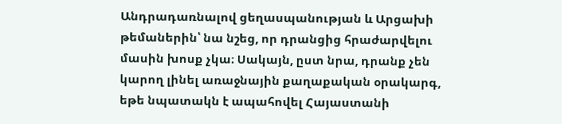Անդրադառնալով ցեղասպանության և Արցախի թեմաներին՝ նա նշեց, որ դրանցից հրաժարվելու մասին խոսք չկա։ Սակայն, ըստ նրա, դրանք չեն կարող լինել առաջնային քաղաքական օրակարգ, եթե նպատակն է ապահովել Հայաստանի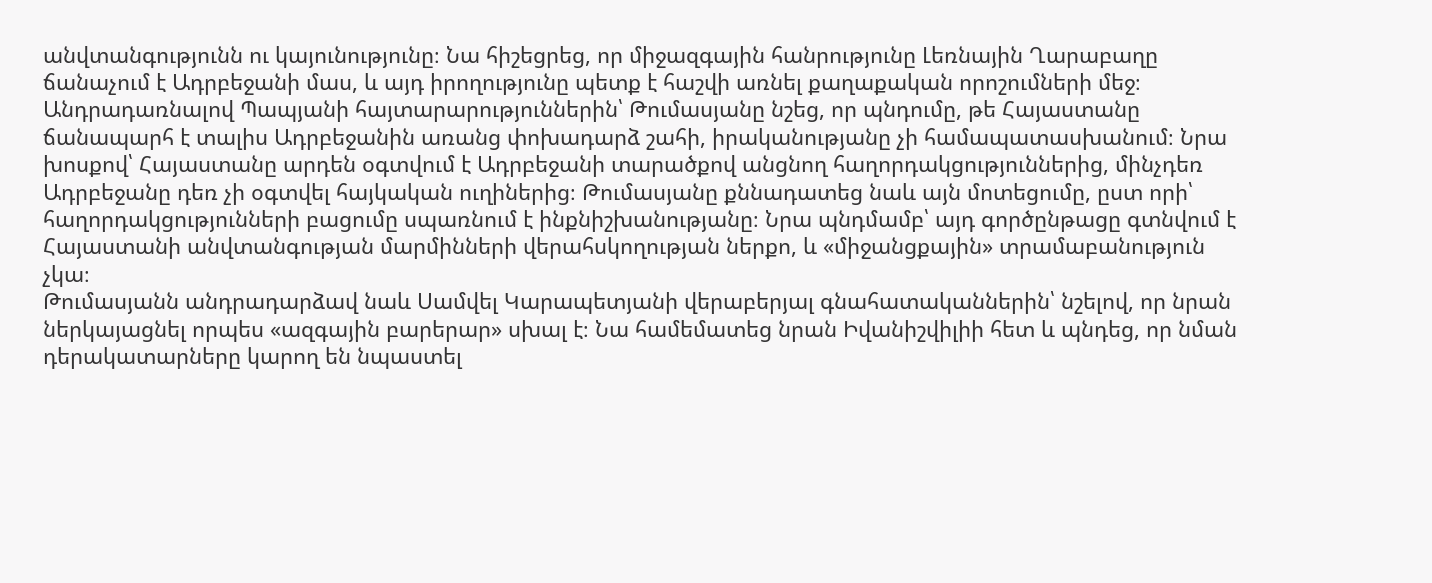անվտանգությունն ու կայունությունը։ Նա հիշեցրեց, որ միջազգային հանրությունը Լեռնային Ղարաբաղը ճանաչում է Ադրբեջանի մաս, և այդ իրողությունը պետք է հաշվի առնել քաղաքական որոշումների մեջ։
Անդրադառնալով Պապյանի հայտարարություններին՝ Թումասյանը նշեց, որ պնդումը, թե Հայաստանը ճանապարհ է տալիս Ադրբեջանին առանց փոխադարձ շահի, իրականությանը չի համապատասխանում։ Նրա խոսքով՝ Հայաստանը արդեն օգտվում է Ադրբեջանի տարածքով անցնող հաղորդակցություններից, մինչդեռ Ադրբեջանը դեռ չի օգտվել հայկական ուղիներից։ Թումասյանը քննադատեց նաև այն մոտեցումը, ըստ որի՝ հաղորդակցությունների բացումը սպառնում է ինքնիշխանությանը։ Նրա պնդմամբ՝ այդ գործընթացը գտնվում է Հայաստանի անվտանգության մարմինների վերահսկողության ներքո, և «միջանցքային» տրամաբանություն չկա։
Թումասյանն անդրադարձավ նաև Սամվել Կարապետյանի վերաբերյալ գնահատականներին՝ նշելով, որ նրան ներկայացնել որպես «ազգային բարերար» սխալ է։ Նա համեմատեց նրան Իվանիշվիլիի հետ և պնդեց, որ նման դերակատարները կարող են նպաստել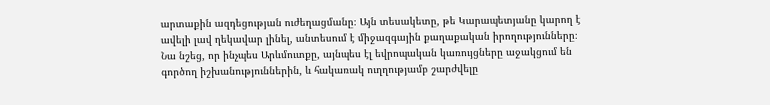արտաքին ազդեցության ուժեղացմանը։ Այն տեսակետը, թե Կարապետյանը կարող է ավելի լավ ղեկավար լինել, անտեսում է միջազգային քաղաքական իրողությունները։ Նա նշեց, որ ինչպես Արևմուտքը, այնպես էլ եվրոպական կառույցները աջակցում են գործող իշխանություններին, և հակառակ ուղղությամբ շարժվելը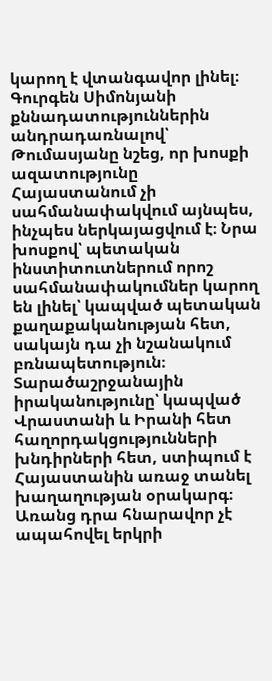կարող է վտանգավոր լինել։
Գուրգեն Սիմոնյանի քննադատություններին անդրադառնալով՝ Թումասյանը նշեց, որ խոսքի ազատությունը Հայաստանում չի սահմանափակվում այնպես, ինչպես ներկայացվում է։ Նրա խոսքով՝ պետական ինստիտուտներում որոշ սահմանափակումներ կարող են լինել՝ կապված պետական քաղաքականության հետ, սակայն դա չի նշանակում բռնապետություն։ Տարածաշրջանային իրականությունը՝ կապված Վրաստանի և Իրանի հետ հաղորդակցությունների խնդիրների հետ, ստիպում է Հայաստանին առաջ տանել խաղաղության օրակարգ։ Առանց դրա հնարավոր չէ ապահովել երկրի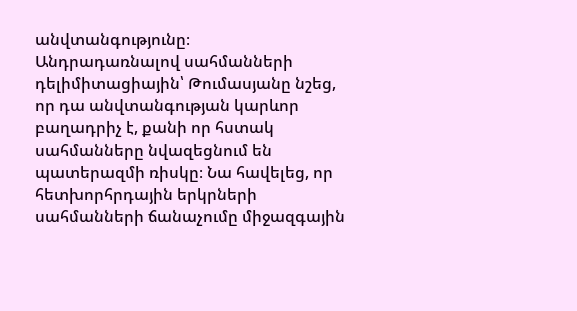անվտանգությունը։
Անդրադառնալով սահմանների դելիմիտացիային՝ Թումասյանը նշեց, որ դա անվտանգության կարևոր բաղադրիչ է, քանի որ հստակ սահմանները նվազեցնում են պատերազմի ռիսկը։ Նա հավելեց, որ հետխորհրդային երկրների սահմանների ճանաչումը միջազգային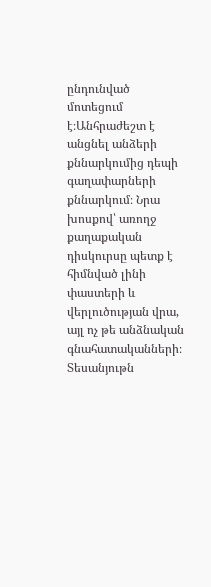ընդունված մոտեցում է։Անհրաժեշտ է անցնել անձերի քննարկումից դեպի գաղափարների քննարկում։ Նրա խոսքով՝ առողջ քաղաքական դիսկուրսը պետք է հիմնված լինի փաստերի և վերլուծության վրա, այլ ոչ թե անձնական գնահատականների։
Տեսանյութն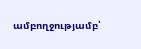ամբողջությամբ՝